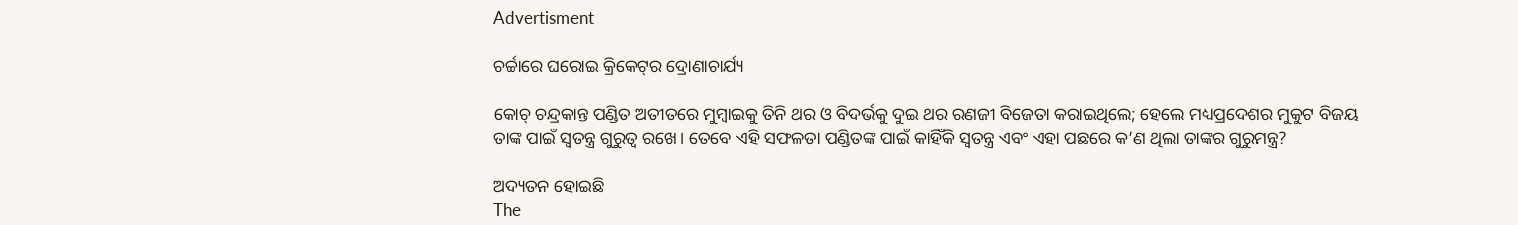Advertisment

ଚର୍ଚ୍ଚାରେ ଘରୋଇ କ୍ରିକେଟ୍‌ର ଦ୍ରୋଣାଚାର୍ଯ୍ୟ

କୋଚ୍ ଚନ୍ଦ୍ରକାନ୍ତ ପଣ୍ଡିତ ଅତୀତରେ ମୁମ୍ବାଇକୁ ତିନି ଥର ଓ ବିଦର୍ଭକୁ ଦୁଇ ଥର ରଣଜୀ ବିଜେତା କରାଇଥିଲେ; ହେଲେ ମଧ୍ୟପ୍ରଦେଶର ମୁକୁଟ ବିଜୟ ତାଙ୍କ ପାଇଁ ସ୍ୱତନ୍ତ୍ର ଗୁରୁତ୍ୱ ରଖେ। ତେବେ ଏହି ସଫଳତା ପଣ୍ଡିତଙ୍କ ପାଇଁ କାହିଁକି ସ୍ୱତନ୍ତ୍ର ଏବଂ ଏହା ପଛରେ କ’ଣ ଥିଲା ତାଙ୍କର ଗୁରୁମନ୍ତ୍ର?

ଅଦ୍ୟତନ ହୋଇଛି
The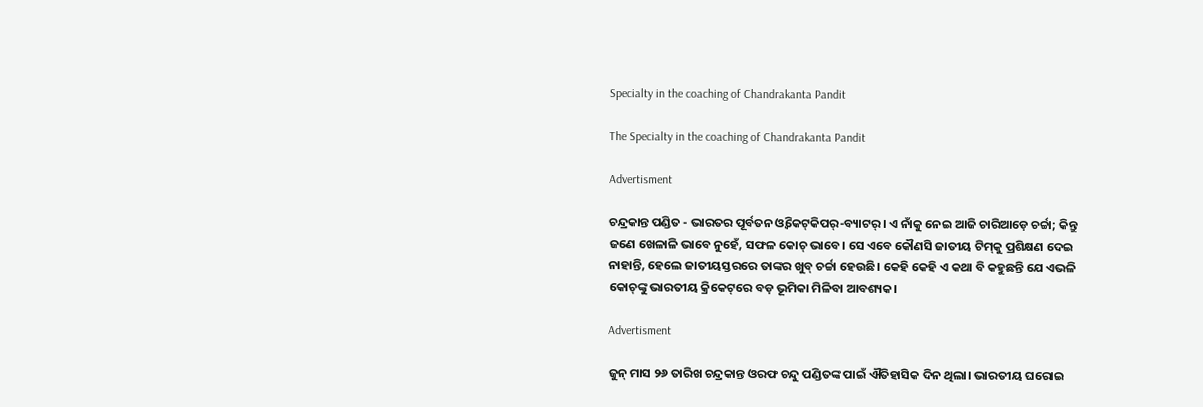Specialty in the coaching of Chandrakanta Pandit

The Specialty in the coaching of Chandrakanta Pandit

Advertisment

ଚନ୍ଦ୍ରକାନ୍ତ ପଣ୍ଡିତ - ଭାରତର ପୂର୍ବତନ ଓ୍ୱିକେଟ୍‌କିପର୍-ବ୍ୟାଟର୍। ଏ ନାଁକୁ ନେଇ ଆଜି ଚାରିଆଡ଼େ ଚର୍ଚ୍ଚା; କିନ୍ତୁ ଜଣେ ଖେଳାଳି ଭାବେ ନୁହେଁ, ସଫଳ କୋଚ୍ ଭାବେ। ସେ ଏବେ କୌଣସି ଜାତୀୟ ଟିମ୍‌କୁ ପ୍ରଶିକ୍ଷଣ ଦେଇ ନାହାନ୍ତି, ହେଲେ ଜାତୀୟସ୍ତରରେ ତାଙ୍କର ଖୁବ୍ ଚର୍ଚ୍ଚା ହେଉଛି। କେହି କେହି ଏ କଥା ବି କହୁଛନ୍ତି ଯେ ଏଭଳି କୋଚ୍‌ଙ୍କୁ ଭାରତୀୟ କ୍ରିକେଟ୍‌ରେ ବଡ଼ ଭୂମିକା ମିଳିବା ଆବଶ୍ୟକ।

Advertisment

ଜୁନ୍ ମାସ ୨୬ ତାରିଖ ଚନ୍ଦ୍ରକାନ୍ତ ଓରଫ ଚନ୍ଦୁ ପଣ୍ଡିତଙ୍କ ପାଇଁ ଐତିହାସିକ ଦିନ ଥିଲା। ଭାରତୀୟ ଘରୋଇ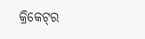କ୍ରିକେଟ୍‌ର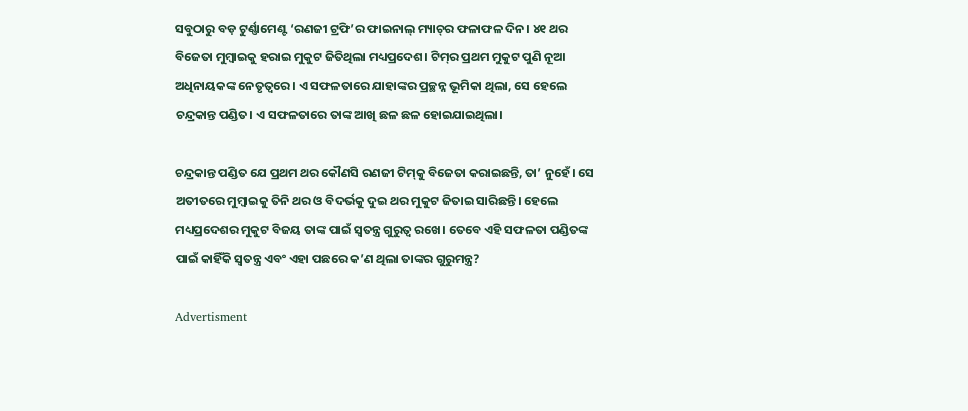ସବୁଠାରୁ ବଡ଼ ଟୁର୍ଣ୍ଣାମେଣ୍ଟ ‘ରଣଜୀ ଟ୍ରଫି’ର ଫାଇନାଲ୍ ମ୍ୟାଚ୍‌ର ଫଳାଫଳ ଦିନ। ୪୧ ଥର ବିଜେତା ମୁମ୍ବାଇକୁ ହରାଇ ମୁକୁଟ ଜିତିଥିଲା ମଧ୍ୟପ୍ରଦେଶ। ଟିମ୍‌ର ପ୍ରଥମ ମୁକୁଟ ପୁଣି ନୂଆ ଅଧିନାୟକଙ୍କ ନେତୃତ୍ୱରେ। ଏ ସଫଳତାରେ ଯାହାଙ୍କର ପ୍ରଚ୍ଛନ୍ନ ଭୂମିକା ଥିଲା, ସେ ହେଲେ ଚନ୍ଦ୍ରକାନ୍ତ ପଣ୍ଡିତ। ଏ ସଫଳତାରେ ତାଙ୍କ ଆଖି ଛଳ ଛଳ ହୋଇଯାଇଥିଲା।

ଚନ୍ଦ୍ରକାନ୍ତ ପଣ୍ଡିତ ଯେ ପ୍ରଥମ ଥର କୌଣସି ରଣଜୀ ଟିମ୍‌କୁ ବିଜେତା କରାଇଛନ୍ତି, ତା’ ନୁହେଁ। ସେ ଅତୀତରେ ମୁମ୍ବାଇକୁ ତିନି ଥର ଓ ବିଦର୍ଭକୁ ଦୁଇ ଥର ମୁକୁଟ ଜିତାଇ ସାରିଛନ୍ତି। ହେଲେ ମଧ୍ୟପ୍ରଦେଶର ମୁକୁଟ ବିଜୟ ତାଙ୍କ ପାଇଁ ସ୍ୱତନ୍ତ୍ର ଗୁରୁତ୍ୱ ରଖେ। ତେବେ ଏହି ସଫଳତା ପଣ୍ଡିତଙ୍କ ପାଇଁ କାହିଁକି ସ୍ୱତନ୍ତ୍ର ଏବଂ ଏହା ପଛରେ କ’ଣ ଥିଲା ତାଙ୍କର ଗୁରୁମନ୍ତ୍ର?

Advertisment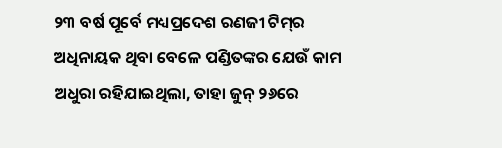୨୩ ବର୍ଷ ପୂର୍ବେ ମଧ୍ୟପ୍ରଦେଶ ରଣଜୀ ଟିମ୍‌ର ଅଧିନାୟକ ଥିବା ବେଳେ ପଣ୍ଡିତଙ୍କର ଯେଉଁ କାମ ଅଧୁରା ରହିଯାଇଥିଲା, ତାହା ଜୁନ୍ ୨୬ରେ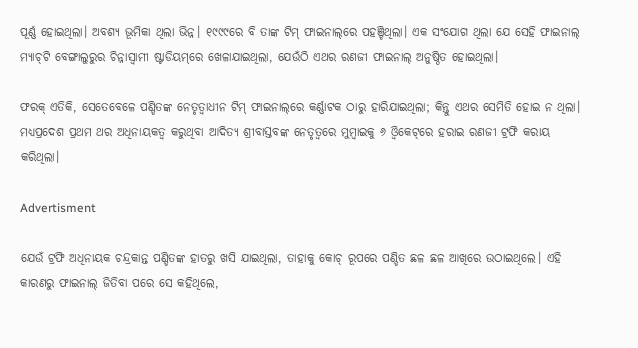ପୂର୍ଣ୍ଣ ହୋଇଥିଲା। ଅବଶ୍ୟ ଭୂମିକା ଥିଲା ଭିନ୍ନ। ୧୯୯୯ରେ ବି ତାଙ୍କ ଟିମ୍ ଫାଇନାଲ୍‌ରେ ପହଞ୍ଚିଥିଲା। ଏକ ସଂଯୋଗ ଥିଲା ଯେ ସେହି ଫାଇନାଲ୍ ମ୍ୟାଚ୍‌ଟି ବେଙ୍ଗାଲୁରୁର ଚିନ୍ନାସ୍ୱାମୀ ଷ୍ଟାଡିୟମ୍‌ରେ ଖେଳାଯାଇଥିଲା, ଯେଉଁଠି ଏଥର ରଣଜୀ ଫାଇନାଲ୍ ଅନୁଷ୍ଠିତ ହୋଇଥିଲା।

ଫରକ୍ ଏତିକି, ସେତେବେଳେ ପଣ୍ଡିତଙ୍କ ନେତୃତ୍ୱାଧୀନ ଟିମ୍ ଫାଇନାଲ୍‌ରେ କର୍ଣ୍ଣାଟକ ଠାରୁ ହାରିଯାଇଥିଲା; କିନ୍ତୁ ଏଥର ସେମିତି ହୋଇ ନ ଥିଲା। ମଧ୍ୟପ୍ରଦେଶ ପ୍ରଥମ ଥର ଅଧିନାୟକତ୍ୱ କରୁଥିବା ଆଦିତ୍ୟ ଶ୍ରୀବାସ୍ତବଙ୍କ ନେତୃତ୍ୱରେ ମୁମ୍ବାଇକୁ ୬ ଓ୍ୱିକେଟ୍‌ରେ ହରାଇ ରଣଜୀ ଟ୍ରଫି କରାୟ କରିଥିଲା।

Advertisment

ଯେଉଁ ଟ୍ରଫି ଅଧିନାୟକ ଚନ୍ଦ୍ରକାନ୍ତ ପଣ୍ଡିତଙ୍କ ହାତରୁ ଖସି ଯାଇଥିଲା, ତାହାକୁ କୋଚ୍ ରୂପରେ ପଣ୍ଡିତ ଛଳ ଛଳ ଆଖିରେ ଉଠାଇଥିଲେ। ଏହି କାରଣରୁ ଫାଇନାଲ୍ ଜିତିବା ପରେ ସେ କହିଥିଲେ,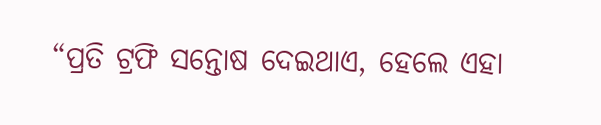“ପ୍ରତି ଟ୍ରଫି ସନ୍ତୋଷ ଦେଇଥାଏ, ହେଲେ ଏହା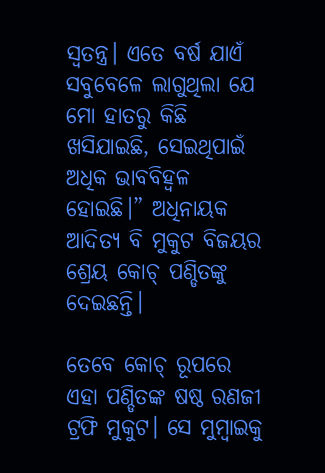ସ୍ୱତନ୍ତ୍ର। ଏତେ ବର୍ଷ ଯାଏଁ ସବୁବେଳେ ଲାଗୁଥିଲା ଯେ ମୋ ହାତରୁ କିଛି ଖସିଯାଇଛି, ସେଇଥିପାଇଁ ଅଧିକ ଭାବବିହ୍ୱଳ ହୋଇଛି।” ଅଧିନାୟକ ଆଦିତ୍ୟ ବି ମୁକୁଟ ବିଜୟର ଶ୍ରେୟ କୋଚ୍ ପଣ୍ଡିତଙ୍କୁ ଦେଇଛନ୍ତି।

ତେବେ କୋଚ୍ ରୂପରେ ଏହା ପଣ୍ଡିତଙ୍କ ଷଷ୍ଠ ରଣଜୀ ଟ୍ରଫି ମୁକୁଟ। ସେ ମୁମ୍ବାଇକୁ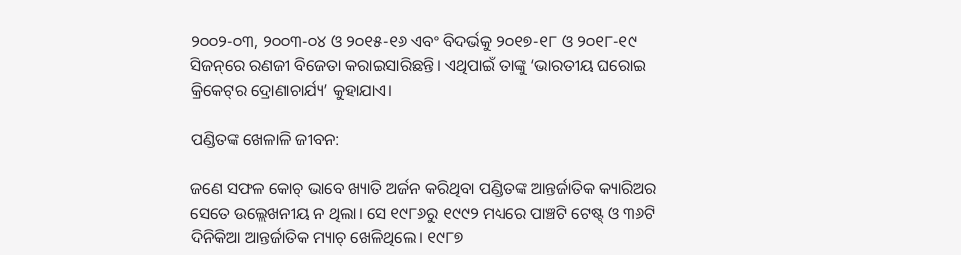୨୦୦୨-୦୩, ୨୦୦୩-୦୪ ଓ ୨୦୧୫-୧୬ ଏବଂ ବିଦର୍ଭକୁ ୨୦୧୭-୧୮ ଓ ୨୦୧୮-୧୯ ସିଜନ୍‌ରେ ରଣଜୀ ବିଜେତା କରାଇସାରିଛନ୍ତି। ଏଥିପାଇଁ ତାଙ୍କୁ ‘ଭାରତୀୟ ଘରୋଇ କ୍ରିକେଟ୍‌ର ଦ୍ରୋଣାଚାର୍ଯ୍ୟ’ କୁହାଯାଏ।

ପଣ୍ଡିତଙ୍କ ଖେଳାଳି ଜୀବନ:

ଜଣେ ସଫଳ କୋଚ୍ ଭାବେ ଖ୍ୟାତି ଅର୍ଜନ କରିଥିବା ପଣ୍ଡିତଙ୍କ ଆନ୍ତର୍ଜାତିକ କ୍ୟାରିଅର ସେତେ ଉଲ୍ଲେଖନୀୟ ନ ଥିଲା। ସେ ୧୯୮୬ରୁ ୧୯୯୨ ମଧ୍ୟରେ ପାଞ୍ଚଟି ଟେଷ୍ଟ୍‌ ଓ ୩୬ଟି ଦିନିକିଆ ଆନ୍ତର୍ଜାତିକ ମ୍ୟାଚ୍ ଖେଳିଥିଲେ। ୧୯୮୭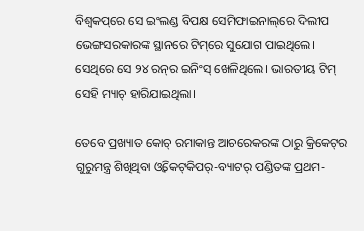ବିଶ୍ୱକପ୍‌ରେ ସେ ଇଂଲଣ୍ଡ ବିପକ୍ଷ ସେମିଫାଇନାଲ୍‌ରେ ଦିଲୀପ ଭେଙ୍ଗସରକାରଙ୍କ ସ୍ଥାନରେ ଟିମ୍‌ରେ ସୁଯୋଗ ପାଇଥିଲେ। ସେଥିରେ ସେ ୨୪ ରନ୍‌ର ଇନିଂସ୍ ଖେଳିଥିଲେ। ଭାରତୀୟ ଟିମ୍ ସେହି ମ୍ୟାଚ୍ ହାରିଯାଇଥିଲା।

ତେବେ ପ୍ରଖ୍ୟାତ କୋଚ୍ ରମାକାନ୍ତ ଆଚରେକରଙ୍କ ଠାରୁ କ୍ରିକେଟ୍‌ର ଗୁରୁମନ୍ତ୍ର ଶିଖିଥିବା ଓ୍ୱିକେଟ୍‌କିପର୍-ବ୍ୟାଟର୍ ପଣ୍ଡିତଙ୍କ ପ୍ରଥମ-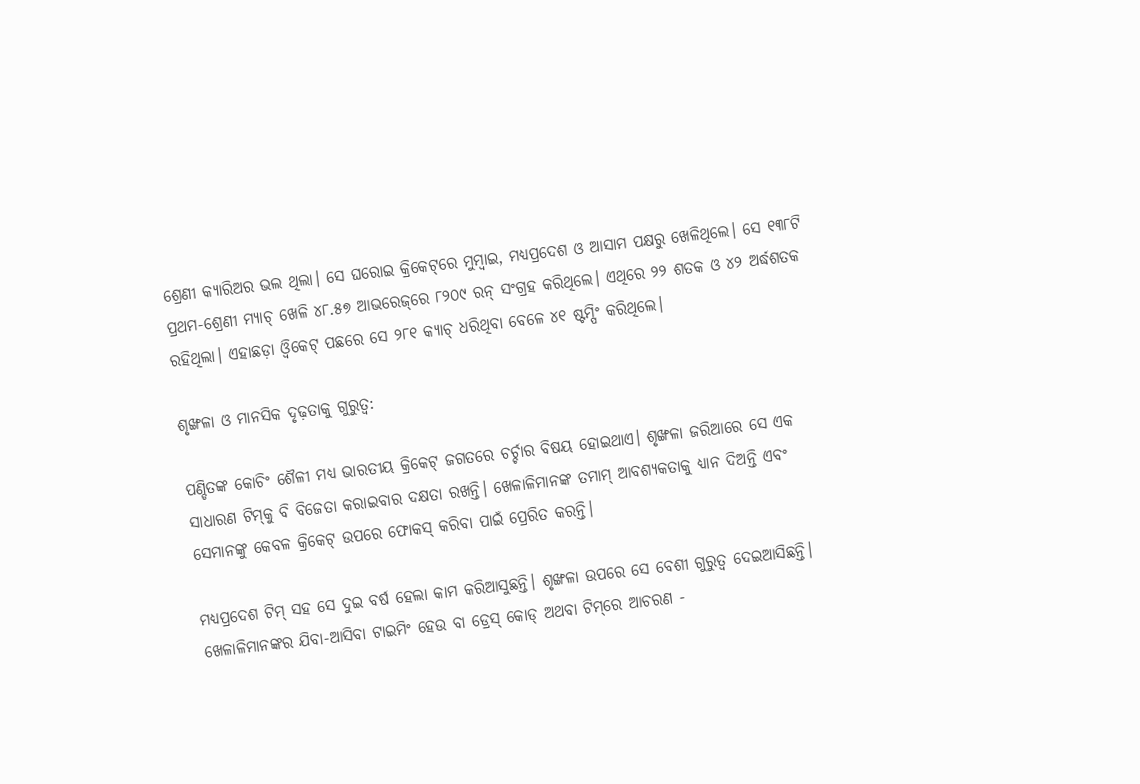ଶ୍ରେଣୀ କ୍ୟାରିଅର ଭଲ ଥିଲା। ସେ ଘରୋଇ କ୍ରିକେଟ୍‌ରେ ମୁମ୍ବାଇ, ମଧ୍ୟପ୍ରଦେଶ ଓ ଆସାମ ପକ୍ଷରୁ ଖେଳିଥିଲେ। ସେ ୧୩୮ଟି ପ୍ରଥମ-ଶ୍ରେଣୀ ମ୍ୟାଚ୍ ଖେଳି ୪୮.୫୭ ଆଭରେଜ୍‌ରେ ୮୨୦୯ ରନ୍ ସଂଗ୍ରହ କରିଥିଲେ। ଏଥିରେ ୨୨ ଶତକ ଓ ୪୨ ଅର୍ଦ୍ଧଶତକ ରହିଥିଲା। ଏହାଛଡ଼ା ଓ୍ୱିକେଟ୍ ପଛରେ ସେ ୨୮୧ କ୍ୟାଚ୍ ଧରିଥିବା ବେଳେ ୪୧ ଷ୍ଟମ୍ପିଂ କରିଥିଲେ।

ଶୃଙ୍ଖଳା ଓ ମାନସିକ ଦୃଢ଼ତାକୁ ଗୁରୁତ୍ୱ:

ପଣ୍ଡିତଙ୍କ କୋଚିଂ ଶୈଳୀ ମଧ୍ୟ ଭାରତୀୟ କ୍ରିକେଟ୍ ଜଗତରେ ଚର୍ଚ୍ଚାର ବିଷୟ ହୋଇଥାଏ। ଶୃଙ୍ଖଳା ଜରିଆରେ ସେ ଏକ ସାଧାରଣ ଟିମ୍‌କୁ ବି ବିଜେତା କରାଇବାର ଦକ୍ଷତା ରଖନ୍ତି। ଖେଳାଳିମାନଙ୍କ ତମାମ୍ ଆବଶ୍ୟକତାକୁ ଧ୍ୟାନ ଦିଅନ୍ତି ଏବଂ ସେମାନଙ୍କୁ କେବଳ କ୍ରିକେଟ୍ ଉପରେ ଫୋକସ୍ କରିବା ପାଇଁ ପ୍ରେରିତ କରନ୍ତି।

ମଧ୍ୟପ୍ରଦେଶ ଟିମ୍ ସହ ସେ ଦୁଇ ବର୍ଷ ହେଲା କାମ କରିଆସୁଛନ୍ତି। ଶୃଙ୍ଖଳା ଉପରେ ସେ ବେଶୀ ଗୁରୁତ୍ୱ ଦେଇଆସିଛନ୍ତି। ଖେଳାଳିମାନଙ୍କର ଯିବା-ଆସିବା ଟାଇମିଂ ହେଉ ବା ଡ୍ରେସ୍ କୋଡ୍ ଅଥବା ଟିମ୍‌ରେ ଆଚରଣ -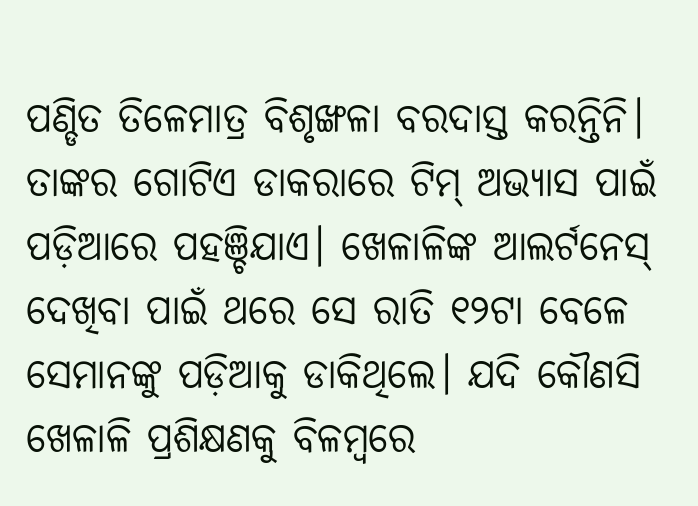ପଣ୍ଡିତ ତିଳେମାତ୍ର ବିଶୃଙ୍ଖଳା ବରଦାସ୍ତ କରନ୍ତିନି। ତାଙ୍କର ଗୋଟିଏ ଡାକରାରେ ଟିମ୍ ଅଭ୍ୟାସ ପାଇଁ ପଡ଼ିଆରେ ପହଞ୍ଚିଯାଏ। ଖେଳାଳିଙ୍କ ଆଲର୍ଟନେସ୍ ଦେଖିବା ପାଇଁ ଥରେ ସେ ରାତି ୧୨ଟା ବେଳେ ସେମାନଙ୍କୁ ପଡ଼ିଆକୁ ଡାକିଥିଲେ। ଯଦି କୌଣସି ଖେଳାଳି ପ୍ରଶିକ୍ଷଣକୁ ବିଳମ୍ବରେ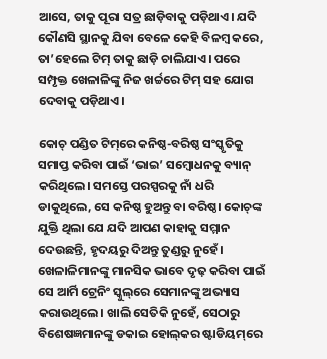ଆସେ, ତାକୁ ପୂରା ସତ୍ର ଛାଡ଼ିବାକୁ ପଡ଼ିଥାଏ। ଯଦି କୌଣସି ସ୍ଥାନକୁ ଯିବା ବେଳେ କେହି ବିଳମ୍ବ କରେ, ତା’ହେଲେ ଟିମ୍ ତାକୁ ଛାଡ଼ି ଚାଲିଯାଏ। ପରେ ସମ୍ପୃକ୍ତ ଖେଳାଳିଙ୍କୁ ନିଜ ଖର୍ଚ୍ଚରେ ଟିମ୍ ସହ ଯୋଗ ଦେବାକୁ ପଡ଼ିଥାଏ।

କୋଚ୍ ପଣ୍ଡିତ ଟିମ୍‌ରେ କନିଷ୍ଠ-ବରିଷ୍ଠ ସଂସ୍କୃତିକୁ ସମାପ୍ତ କରିବା ପାଇଁ ‘ଭାଇ’ ସମ୍ବୋଧନକୁ ବ୍ୟାନ୍ କରିଥିଲେ। ସମସ୍ତେ ପରସ୍ପରକୁ ନାଁ ଧରି ଡାକୁଥିଲେ, ସେ କନିଷ୍ଠ ହୁଅନ୍ତୁ ବା ବରିଷ୍ଠ। କୋଚ୍‌ଙ୍କ ଯୁକ୍ତି ଥିଲା ଯେ ଯଦି ଆପଣ କାହାକୁ ସମ୍ମାନ ଦେଉଛନ୍ତି, ହୃଦୟରୁ ଦିଅନ୍ତୁ ତୁଣ୍ଡରୁ ନୁହେଁ। ଖେଳାଳିମାନଙ୍କୁ ମାନସିକ ଭାବେ ଦୃଢ଼ କରିବା ପାଇଁ ସେ ଆର୍ମି ଟ୍ରେନିଂ ସ୍କୁଲ୍‌ରେ ସେମାନଙ୍କୁ ଅଭ୍ୟାସ କରାଉଥିଲେ। ଖାଲି ସେତିକି ନୁହେଁ, ସେଠାରୁ ବିଶେଷଜ୍ଞମାନଙ୍କୁ ଡକାଇ ହୋଲ୍‌କର ଷ୍ଟାଡିୟମ୍‌ରେ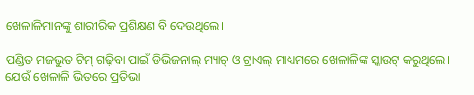ଖେଳାଳିମାନଙ୍କୁ ଶାରୀରିକ ପ୍ରଶିକ୍ଷଣ ବି ଦେଉଥିଲେ।

ପଣ୍ଡିତ ମଜଭୁତ ଟିମ୍ ଗଢ଼ିବା ପାଇଁ ଡିଭିଜନାଲ୍ ମ୍ୟାଚ୍ ଓ ଟ୍ରାଏଲ୍ ମାଧ୍ୟମରେ ଖେଳାଳିଙ୍କ ସ୍କାଉଟ୍ କରୁଥିଲେ। ଯେଉଁ ଖେଳାଳି ଭିତରେ ପ୍ରତିଭା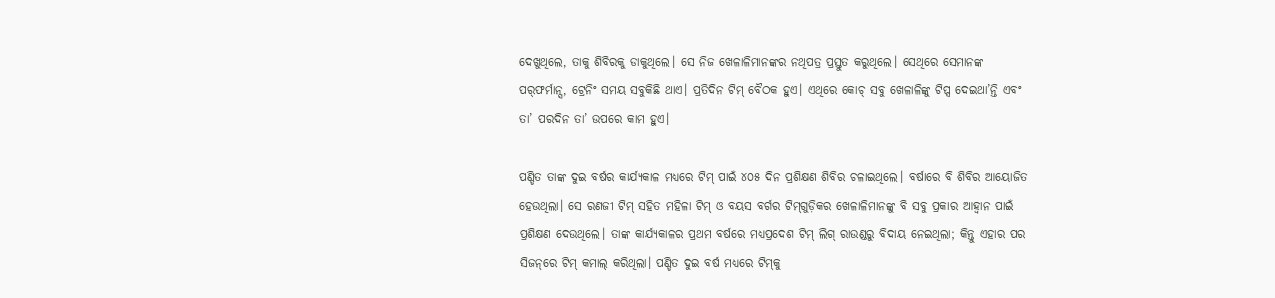ଦେଖୁଥିଲେ, ତାକୁ ଶିବିରକୁ ଡାକୁଥିଲେ। ସେ ନିଜ ଖେଳାଳିମାନଙ୍କର ନଥିପତ୍ର ପ୍ରସ୍ତୁତ କରୁଥିଲେ। ସେଥିରେ ସେମାନଙ୍କ ପର୍‌ଫର୍ମାନ୍ସ, ଟ୍ରେନିଂ ସମୟ ସବୁକିଛି ଥାଏ। ପ୍ରତିଦିନ ଟିମ୍ ବୈଠକ ହୁଏ। ଏଥିରେ କୋଚ୍ ସବୁ ଖେଳାଳିଙ୍କୁ ଟିପ୍ସ ଦେଇଥା’ନ୍ତି ଏବଂ ତା’ ପରଦିନ ତା’ ଉପରେ କାମ ହୁଏ।

ପଣ୍ଡିତ ତାଙ୍କ ଦୁଇ ବର୍ଷର କାର୍ଯ୍ୟକାଳ ମଧ୍ୟରେ ଟିମ୍ ପାଇଁ ୪୦୫ ଦିନ ପ୍ରଶିକ୍ଷଣ ଶିବିର ଚଳାଇଥିଲେ। ବର୍ଷାରେ ବି ଶିବିର ଆୟୋଜିତ ହେଉଥିଲା। ସେ ରଣଜୀ ଟିମ୍ ସହିତ ମହିଳା ଟିମ୍ ଓ ବୟସ ବର୍ଗର ଟିମ୍‌ଗୁଡ଼ିକର ଖେଳାଳିମାନଙ୍କୁ ବି ସବୁ ପ୍ରକାର ଆହ୍ୱାନ ପାଇଁ ପ୍ରଶିକ୍ଷଣ ଦେଉଥିଲେ। ତାଙ୍କ କାର୍ଯ୍ୟକାଳର ପ୍ରଥମ ବର୍ଷରେ ମଧ୍ୟପ୍ରଦେଶ ଟିମ୍ ଲିଗ୍ ରାଉଣ୍ଡରୁ ବିଦାୟ ନେଇଥିଲା; କିନ୍ତୁ ଏହାର ପର ସିଜନ୍‌ରେ ଟିମ୍ କମାଲ୍ କରିଥିଲା। ପଣ୍ଡିତ ଦୁଇ ବର୍ଷ ମଧ୍ୟରେ ଟିମ୍‌କୁ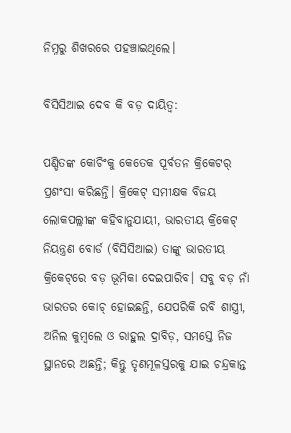ନିମ୍ନରୁ ଶିଖରରେ ପହଞ୍ଚାଇଥିଲେ।

ବିସିସିଆଇ ଦେବ କି ବଡ଼ ଦାୟିତ୍ୱ:

ପଣ୍ଡିତଙ୍କ କୋଚିଂକୁ କେତେକ ପୂର୍ବତନ କ୍ରିକେଟର୍ ପ୍ରଶଂସା କରିଛନ୍ତି। କ୍ରିକେଟ୍ ସମୀକ୍ଷକ ବିଜୟ ଲୋକପଲ୍ଲୀଙ୍କ କହିବାନୁଯାୟୀ, ଭାରତୀୟ କ୍ରିକେଟ୍ ନିୟନ୍ତ୍ରଣ ବୋର୍ଡ (ବିସିସିଆଇ) ତାଙ୍କୁ ଭାରତୀୟ କ୍ରିକେଟ୍‌ରେ ବଡ଼ ଭୂମିକା ଦେଇପାରିବ। ସବୁ ବଡ଼ ନାଁ ଭାରତର କୋଚ୍ ହୋଇଛନ୍ତି, ଯେପରିକି ରବି ଶାସ୍ତ୍ରୀ, ଅନିଲ କୁମ୍ବଲେ ଓ ରାହୁଲ ଦ୍ରାବିଡ଼, ସମସ୍ତେ ନିଜ ସ୍ଥାନରେ ଅଛନ୍ତି; କିନ୍ତୁ ତୃଣମୂଳସ୍ତରକୁ ଯାଇ ଚନ୍ଦ୍ରକାନ୍ତ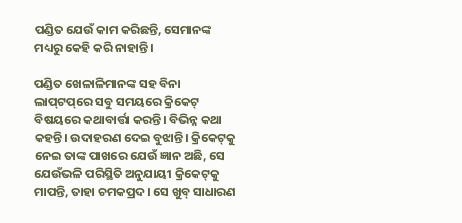ପଣ୍ଡିତ ଯେଉଁ କାମ କରିଛନ୍ତି, ସେମାନଙ୍କ ମଧ୍ୟରୁ କେହି କରି ନାହାନ୍ତି।

ପଣ୍ଡିତ ଖେଳାଳିମାନଙ୍କ ସହ ବିନା ଲାପ୍‌ଟପ୍‌ରେ ସବୁ ସମୟରେ କ୍ରିକେଟ୍ ବିଷୟରେ କଥାବାର୍ତ୍ତା କରନ୍ତି। ବିଭିନ୍ନ କଥା କହନ୍ତି। ଉଦାହରଣ ଦେଇ ବୁଝାନ୍ତି। କ୍ରିକେଟ୍‌କୁ ନେଇ ତାଙ୍କ ପାଖରେ ଯେଉଁ ଜ୍ଞାନ ଅଛି, ସେ ଯେଉଁଭଳି ପରିସ୍ଥିତି ଅନୁଯାୟୀ କ୍ରିକେଟ୍‌କୁ ମାପନ୍ତି, ତାହା ଚମକପ୍ରଦ। ସେ ଖୁବ୍ ସାଧାରଣ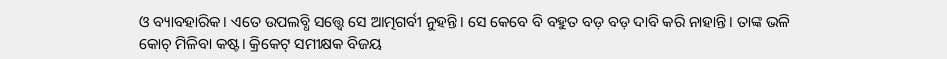ଓ ବ୍ୟାବହାରିକ। ଏତେ ଉପଲବ୍ଧି ସତ୍ତ୍ୱେ ସେ ଆତ୍ମଗର୍ବୀ ନୁହନ୍ତି। ସେ କେବେ ବି ବହୁତ ବଡ଼ ବଡ଼ ଦାବି କରି ନାହାନ୍ତି। ତାଙ୍କ ଭଳି କୋଚ୍ ମିଳିବା କଷ୍ଟ। କ୍ରିକେଟ୍ ସମୀକ୍ଷକ ବିଜୟ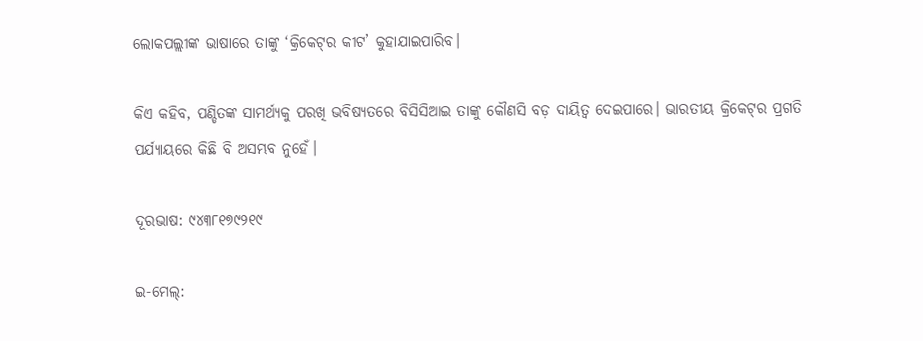ଲୋକପଲ୍ଲୀଙ୍କ ଭାଷାରେ ତାଙ୍କୁ ‘କ୍ରିକେଟ୍‌ର କୀଟ’ କୁହାଯାଇପାରିବ।

କିଏ କହିବ, ପଣ୍ଡିତଙ୍କ ସାମର୍ଥ୍ୟକୁ ପରଖି ଭବିଷ୍ୟତରେ ବିସିସିଆଇ ତାଙ୍କୁ କୌଣସି ବଡ଼ ଦାୟିତ୍ୱ ଦେଇପାରେ। ଭାରତୀୟ କ୍ରିକେଟ୍‌ର ପ୍ରଗତି ପର୍ଯ୍ୟାୟରେ କିଛି ବି ଅସମ୍ଭବ ନୁହେଁ।

ଦୂରଭାଷ: ୯୪୩୮୧୭୯୨୧୯

ଇ-ମେଲ୍: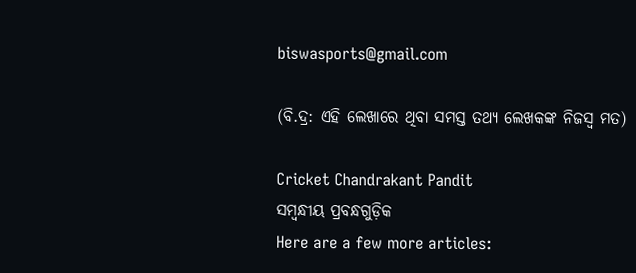biswasports@gmail.com

(ବି.ଦ୍ର: ଏହି ଲେଖାରେ ଥିବା ସମସ୍ତ ତଥ୍ୟ ଲେଖକଙ୍କ ନିଜସ୍ୱ ମତ)

Cricket Chandrakant Pandit
ସମ୍ବନ୍ଧୀୟ ପ୍ରବନ୍ଧଗୁଡ଼ିକ
Here are a few more articles: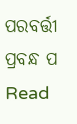ପରବର୍ତ୍ତୀ ପ୍ରବନ୍ଧ ପ Read